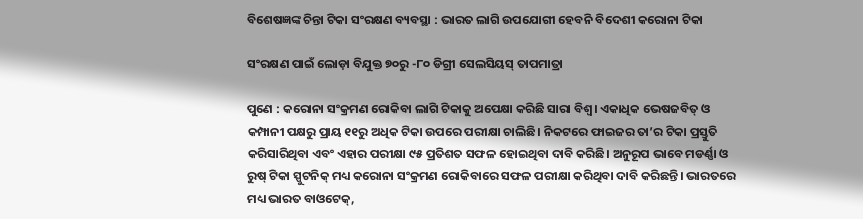ବିଶେଷଜ୍ଞଙ୍କ ଚିନ୍ତା ଟିକା ସଂରକ୍ଷଣ ବ୍ୟବସ୍ଥା : ଭାରତ ଲାଗି ଉପଯୋଗୀ ହେବନି ବିଦେଶୀ କରୋନା ଟିକା

ସଂରକ୍ଷଣ ପାଇଁ ଲୋଡ଼ା ବିଯୁକ୍ତ ୭୦ରୁ -୮୦ ଡିଗ୍ରୀ ସେଲସିୟସ୍‌ ତାପମାତ୍ରା

ପୁଣେ : କରୋନା ସଂକ୍ରମଣ ରୋକିବା ଲାଗି ଟିକାକୁ ଅପେକ୍ଷା କରିଛି ସାରା ବିଶ୍ବ। ଏକାଧିକ ଭେଷଜବିତ୍‌ ଓ କମ୍ପାନୀ ପକ୍ଷରୁ ପ୍ରାୟ ୧୧ରୁ ଅଧିକ ଟିକା ଉପରେ ପରୀକ୍ଷା ଚାଲିଛି। ନିକଟରେ ଫାଇଜର ତା’ର ଟିକା ପ୍ରସ୍ତୁତି କରିସାରିଥିବା ଏବଂ ଏହାର ପରୀକ୍ଷା ୯୫ ପ୍ରତିଶତ ସଫଳ ହୋଇଥିବା ଦାବି କରିଛି। ଅନୁରୂପ ଭାବେ ମଡର୍ଣ୍ଣା ଓ ରୁଷ୍‌ ଟିକା ସ୍ପୁଟନିକ୍‌ ମଧ୍ୟ କରୋନା ସଂକ୍ରମଣ ରୋକିବାରେ ସଫଳ ପରୀକ୍ଷା କରିଥିବା ଦାବି କରିଛନ୍ତି। ଭାରତରେ ମଧ୍ୟ ଭାରତ ବାଓଟେକ୍‌,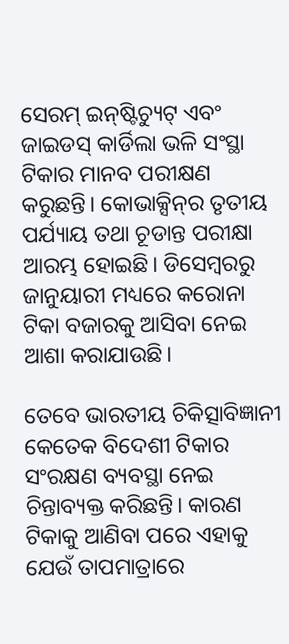ସେରମ୍‌ ଇନ୍‌ଷ୍ଟିଚ୍ୟୁଟ୍‌ ଏବଂ ଜାଇଡସ୍‌ କାର୍ଡିଲା ଭଳି ସଂସ୍ଥା ଟିକାର ମାନବ ପରୀକ୍ଷଣ କରୁଛନ୍ତି। କୋଭାକ୍ସିନ୍‌ର ତୃତୀୟ ପର୍ଯ୍ୟାୟ ତଥା ଚୂଡାନ୍ତ ପରୀକ୍ଷା ଆରମ୍ଭ ହୋଇଛି। ଡିସେମ୍ବରରୁ ଜାନୁୟାରୀ ମଧ୍ୟରେ କରୋନା ଟିକା ବଜାରକୁ ଆସିବା ନେଇ ଆଶା କରାଯାଉଛି।

ତେବେ ଭାରତୀୟ ଚିକିତ୍ସାବିଜ୍ଞାନୀ କେତେକ ବିଦେଶୀ ଟିକାର ସଂରକ୍ଷଣ ବ୍ୟବସ୍ଥା ନେଇ ଚିନ୍ତାବ୍ୟକ୍ତ କରିଛନ୍ତି। କାରଣ ଟିକାକୁ ଆଣିବା ପରେ ଏହାକୁ ଯେଉଁ ତାପମାତ୍ରାରେ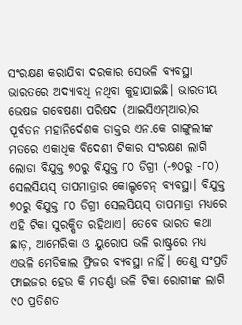ସଂରକ୍ଷଣ କରାଯିବା ଦରକାର ସେଭଳି ବ୍ୟବସ୍ଥା ଭାରତରେ ଅଦ୍ୟାବଧି ନଥିବା କୁହାଯାଇଛି। ଭାରତୀୟ ଭେଷଜ ଗବେଷଣା ପରିଷଦ (ଆଇସିଏମ୍‌ଆର)ର ପୂର୍ବତନ ମହାନିର୍ଦେଶକ ଡାକ୍ତର ଏନ.କେ ଗାଙ୍ଗୁଲୀଙ୍କ ମତରେ ଏକାଧିକ ବିଦେଶୀ ଟିକାର ସଂରକ୍ଷଣ ଲାଗି ଲୋଡା ବିଯୁକ୍ତ ୭୦ରୁ ବିଯୁକ୍ତ ୮୦ ଡିଗ୍ରୀ (-୭୦ରୁ -୮୦) ସେଲସିୟସ୍‌ ତାପମାତ୍ରାର କୋଲ୍ଡଚେନ୍‌ ବ୍ୟବସ୍ଥା। ବିଯୁକ୍ତ ୭୦ରୁ ବିଯୁକ୍ତ ୮୦ ଡିଗ୍ରୀ ସେଲସିୟସ୍‌ ତାପମାତ୍ରା ମଧ୍ୟରେ ଏହି ଟିକା ସୁରକ୍ଷିତ ରହିଥାଏ। ତେବେ ଭାରତ କଥା ଛାଡ଼, ଆମେରିକା ଓ ୟୁରୋପ ଭଳି ରାଷ୍ଟ୍ରରେ ମଧ୍ୟ ଏଭଳି ମେଡିକାଲ ଫ୍ରିଜର ବ୍ୟବସ୍ଥା ନାହିଁ। ତେଣୁ ସଂପ୍ରତି ଫାଇଜର ହେଉ କି ମଡର୍ଣ୍ଣା ଭଳି ଟିକା ରୋଗୀଙ୍କ ଲାଗି ୯୦ ପ୍ରତିଶତ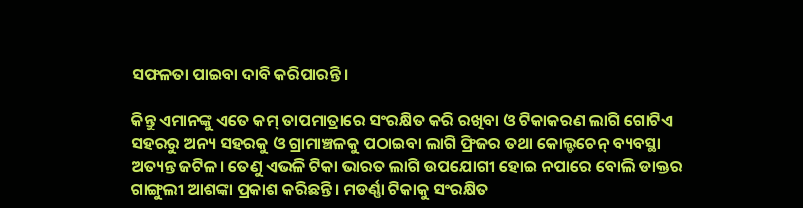ସଫଳତା ପାଇବା ଦାବି କରିପାରନ୍ତି।

କିନ୍ତୁ ଏମାନଙ୍କୁ ଏତେ କମ୍‌ ତାପମାତ୍ରାରେ ସଂରକ୍ଷିତ କରି ରଖିବା ଓ ଟିକାକରଣ ଲାଗି ଗୋଟିଏ ସହରରୁ ଅନ୍ୟ ସହରକୁ ଓ ଗ୍ରାମାଞ୍ଚଳକୁ ପଠାଇବା ଲାଗି ଫ୍ରିଜର ତଥା କୋଲ୍ଡଚେନ୍‌ ବ୍ୟବସ୍ଥା ଅତ୍ୟନ୍ତ ଜଟିଳ। ତେଣୁ ଏଭଳି ଟିକା ଭାରତ ଲାଗି ଉପଯୋଗୀ ହୋଇ ନପାରେ ବୋଲି ଡାକ୍ତର ଗାଙ୍ଗୁଲୀ ଆଶଙ୍କା ପ୍ରକାଶ କରିଛନ୍ତି। ମଡର୍ଣ୍ଣା ଟିକାକୁ ସଂରକ୍ଷିତ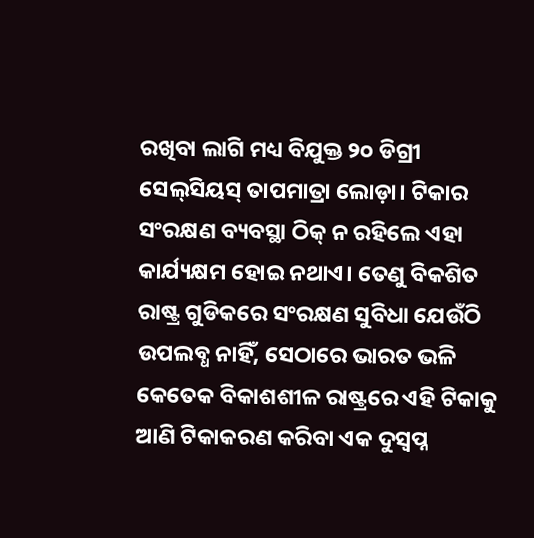ରଖିବା ଲାଗି ମଧ୍ୟ ବିଯୁକ୍ତ ୨୦ ଡିଗ୍ରୀ ସେଲ୍‌ସିୟସ୍‌ ତାପମାତ୍ରା ଲୋଡ଼ା। ଟିକାର ସଂରକ୍ଷଣ ବ୍ୟବସ୍ଥା ଠିକ୍‌ ନ ରହିଲେ ଏହା କାର୍ଯ୍ୟକ୍ଷମ ହୋଇ ନଥାଏ। ତେଣୁ ବିକଶିତ ରାଷ୍ଟ୍ର ଗୁଡିକରେ ସଂରକ୍ଷଣ ସୁବିଧା ଯେଉଁଠି ଉପଲବ୍ଧ ନାହିଁ, ସେଠାରେ ଭାରତ ଭଳି କେତେକ ବିକାଶଶୀଳ ରାଷ୍ଟ୍ରରେ ଏହି ଟିକାକୁ ଆଣି ଟିକାକରଣ କରିବା ଏକ ଦୁସ୍ବପ୍ନ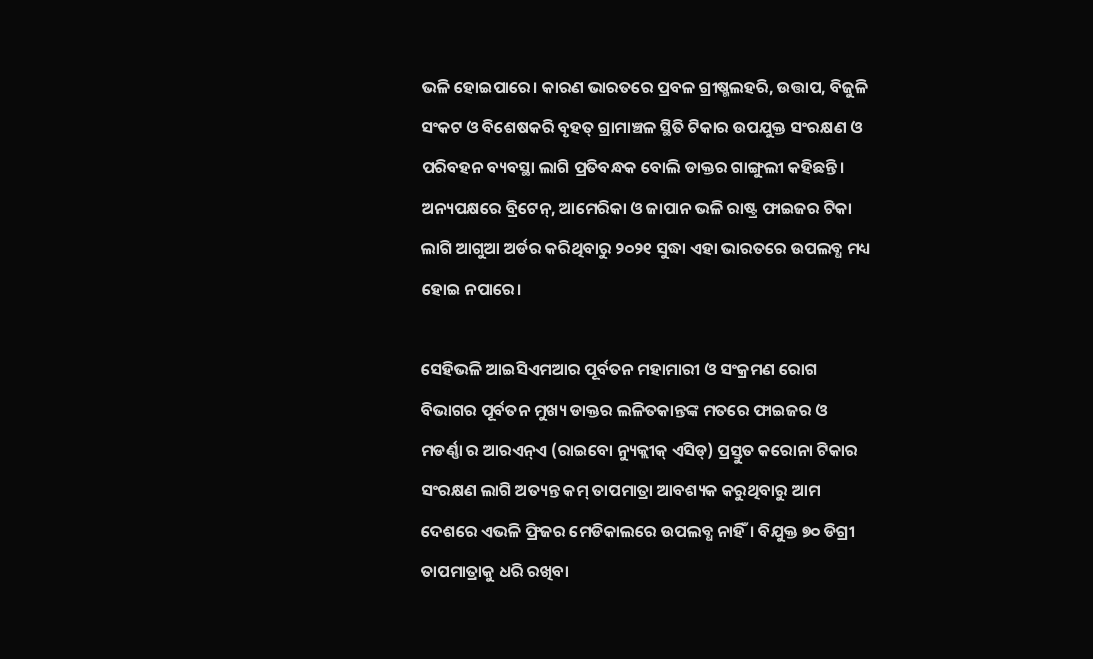ଭଳି ହୋଇପାରେ। କାରଣ ଭାରତରେ ପ୍ରବଳ ଗ୍ରୀଷ୍ମଲହରି, ଉତ୍ତାପ, ବିଜୁଳି ସଂକଟ ଓ ବିଶେଷକରି ବୃହତ୍‌ ଗ୍ରାମାଞ୍ଚଳ ସ୍ଥିତି ଟିକାର ଉପଯୁକ୍ତ ସଂରକ୍ଷଣ ଓ ପରିବହନ ବ୍ୟବସ୍ଥା ଲାଗି ପ୍ରତିବନ୍ଧକ ବୋଲି ଡାକ୍ତର ଗାଙ୍ଗୁଲୀ କହିଛନ୍ତି। ଅନ୍ୟପକ୍ଷରେ ବ୍ରିଟେନ୍‌, ଆମେରିକା ଓ ଜାପାନ ଭଳି ରାଷ୍ଟ୍ର ଫାଇଜର ଟିକା ଲାଗି ଆଗୁଆ ଅର୍ଡର କରିଥିବାରୁ ୨୦୨୧ ସୁଦ୍ଧା ଏହା ଭାରତରେ ଉପଲବ୍ଧ ମଧ୍ୟ ହୋଇ ନପାରେ।

ସେହିଭଳି ଆଇସିଏମଆର ପୂର୍ବତନ ମହାମାରୀ ଓ ସଂକ୍ରମଣ ରୋଗ ବିଭାଗର ପୂର୍ବତନ ମୁଖ୍ୟ ଡାକ୍ତର ଲଳିତକାନ୍ତଙ୍କ ମତରେ ଫାଇଜର ଓ ମଡର୍ଣ୍ଣା ର ଆରଏନ୍‌ଏ (ରାଇବୋ ନ୍ୟୁକ୍ଲୀକ୍ ଏସିଡ୍‌) ପ୍ରସ୍ତୁତ କରୋନା ଟିକାର ସଂରକ୍ଷଣ ଲାଗି ଅତ୍ୟନ୍ତ କମ୍‌ ତାପମାତ୍ରା ଆବଶ୍ୟକ କରୁଥିବାରୁ ଆମ ଦେଶରେ ଏଭଳି ଫ୍ରିଜର ମେଡିକାଲରେ ଉପଲବ୍ଧ ନାହିଁ। ବିଯୁକ୍ତ ୭୦ ଡିଗ୍ରୀ ତାପମାତ୍ରାକୁ ଧରି ରଖିବା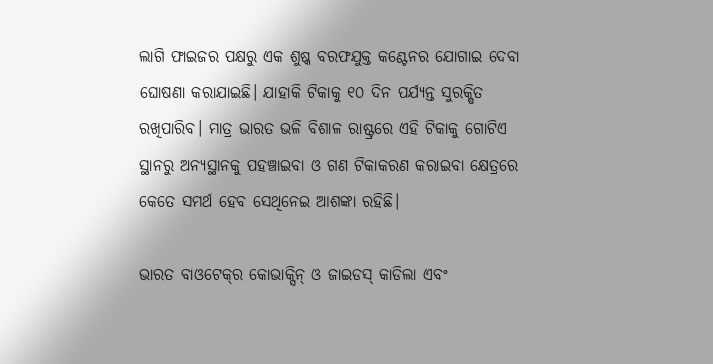ଲାଗି ଫାଇଜର ପକ୍ଷରୁ ଏକ ଶୁଷ୍କ ବରଫଯୁକ୍ତ କଣ୍ଟେନର ଯୋଗାଇ ଦେବା ଘୋଷଣା କରାଯାଇଛି। ଯାହାକି ଟିକାକୁ ୧୦ ଦିନ ପର୍ଯ୍ୟନ୍ତ ସୁରକ୍ଷିତ ରଖିପାରିବ। ମାତ୍ର ଭାରତ ଭଳି ବିଶାଳ ରାଷ୍ଟ୍ରରେ ଏହି ଟିକାକୁ ଗୋଟିଏ ସ୍ଥାନରୁ ଅନ୍ୟସ୍ଥାନକୁ ପହଞ୍ଚାଇବା ଓ ଗଣ ଟିକାକରଣ କରାଇବା କ୍ଷେତ୍ରରେ କେତେ ସମର୍ଥ ହେବ ସେଥିନେଇ ଆଶଙ୍କା ରହିଛି।

ଭାରତ ବାଓଟେକ୍‌ର କୋଭାକ୍ସିନ୍‌ ଓ ଜାଇଡସ୍‌ କାଡିଲା ଏବଂ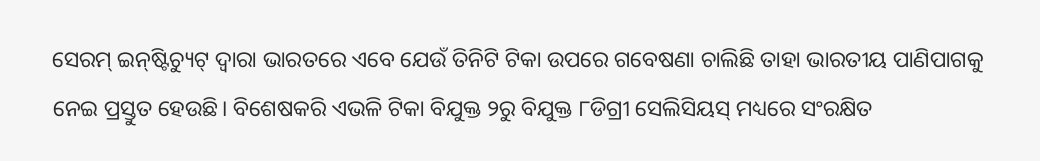ସେରମ୍‌ ଇନ୍‌ଷ୍ଟିଚ୍ୟୁଟ୍‌ ଦ୍ବାରା ଭାରତରେ ଏବେ ଯେଉଁ ତିନିଟି ଟିକା ଉପରେ ଗବେଷଣା ଚାଲିଛି ତାହା ଭାରତୀୟ ପାଣିପାଗକୁ ନେଇ ପ୍ରସ୍ତୁତ ହେଉଛି। ବିଶେଷକରି ଏଭଳି ଟିକା ବିଯୁକ୍ତ ୨ରୁ ବିଯୁକ୍ତ ୮ଡିଗ୍ରୀ ସେଲିସିୟସ୍‌ ମଧ୍ୟରେ ସଂରକ୍ଷିତ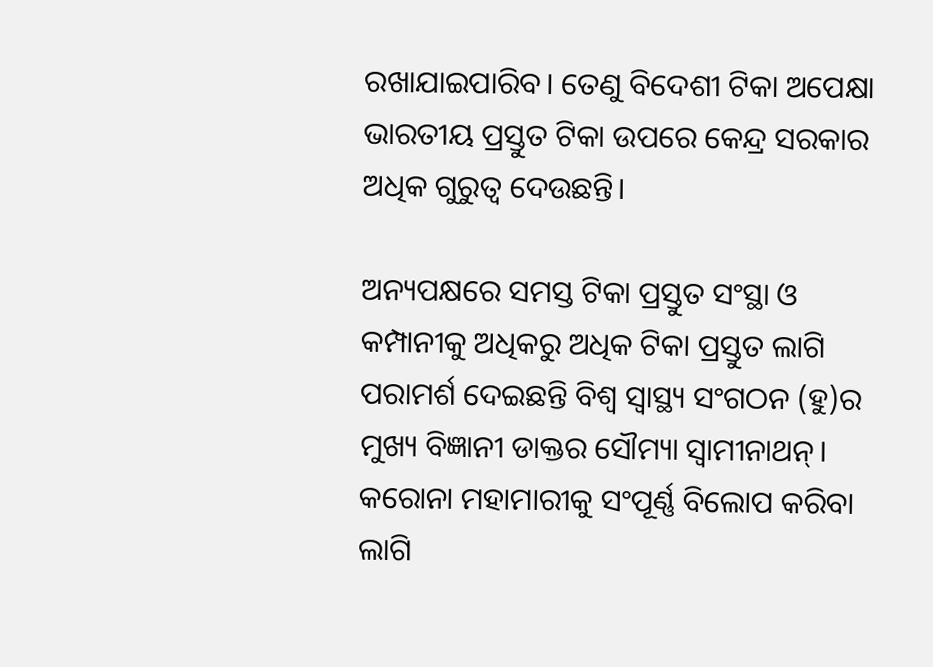ରଖାଯାଇପାରିବ। ତେଣୁ ବିଦେଶୀ ଟିକା ଅପେକ୍ଷା ଭାରତୀୟ ପ୍ରସ୍ତୁତ ଟିକା ଉପରେ କେନ୍ଦ୍ର ସରକାର ଅଧିକ ଗୁରୁତ୍ବ ଦେଉଛନ୍ତି।

ଅନ୍ୟପକ୍ଷରେ ସମସ୍ତ ଟିକା ପ୍ରସ୍ତୁତ ସଂସ୍ଥା ଓ କମ୍ପାନୀକୁ ଅଧିକରୁ ଅଧିକ ଟିକା ପ୍ରସ୍ତୁତ ଲାଗି ପରାମର୍ଶ ଦେଇଛନ୍ତି ବିଶ୍ବ ସ୍ବାସ୍ଥ୍ୟ ସଂଗଠନ (ହୁ)ର ମୁଖ୍ୟ ବିଜ୍ଞାନୀ ଡାକ୍ତର ସୌମ୍ୟା ସ୍ବାମୀନାଥନ୍‌। କରୋନା ମହାମାରୀକୁ ସଂପୂର୍ଣ୍ଣ ବିଲୋପ କରିବା ଲାଗି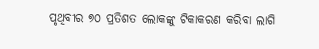ପୃଥିବୀର ୭୦ ପ୍ରତିଶତ ଲୋକଙ୍କୁ ଟିକାକରଣ କରିବା ଲାଗି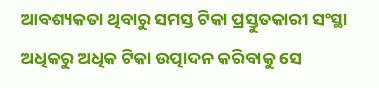ଆବଶ୍ୟକତା ଥିବାରୁ ସମସ୍ତ ଟିକା ପ୍ରସ୍ତୁତକାରୀ ସଂସ୍ଥା ଅଧିକରୁ ଅଧିକ ଟିକା ଉତ୍ପାଦନ କରିବାକୁ ସେ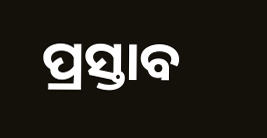ପ୍ରସ୍ତାବ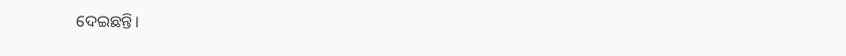ଦେଇଛନ୍ତି।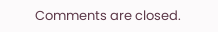Comments are closed.